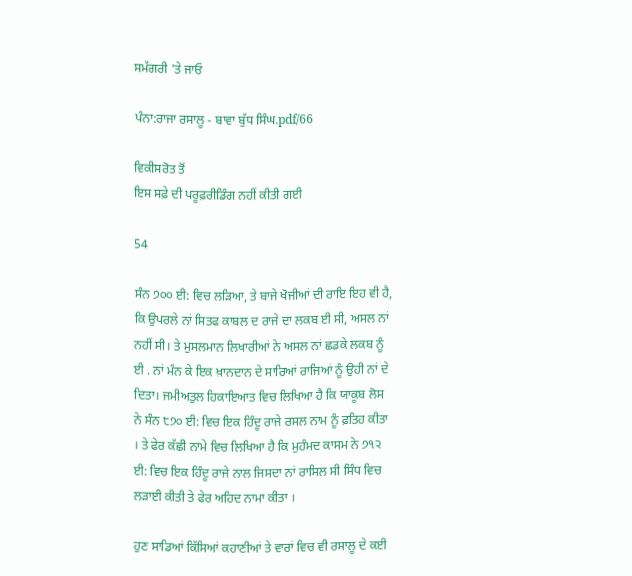ਸਮੱਗਰੀ 'ਤੇ ਜਾਓ

ਪੰਨਾ:ਰਾਜਾ ਰਸਾਲੂ - ਬਾਵਾ ਬੁੱਧ ਸਿੰਘ.pdf/66

ਵਿਕੀਸਰੋਤ ਤੋਂ
ਇਸ ਸਫ਼ੇ ਦੀ ਪਰੂਫ਼ਰੀਡਿੰਗ ਨਹੀਂ ਕੀਤੀ ਗਈ

54

ਸੰਨ ੭੦੦ ਈ: ਵਿਚ ਲੜਿਆ, ਤੇ ਬਾਜੇ ਖੋਜੀਆਂ ਦੀ ਰਾਇ ਇਹ ਵੀ ਹੈ, ਕਿ ਉਪਰਲੇ ਨਾਂ ਸਿਤਫ ਕਾਬਲ ਦ ਰਾਜੇ ਦਾ ਲਕਬ ਈ ਸੀ, ਅਸਲ ਨਾਂ ਨਹੀਂ ਸੀ। ਤੇ ਮੁਸਲਮਾਨ ਲਿਖਾਰੀਆਂ ਨੇ ਅਸਲ ਨਾਂ ਛਡਕੇ ਲਕਬ ਨੂੰ ਈ . ਨਾਂ ਮੰਨ ਕੇ ਇਕ ਖ਼ਾਨਦਾਨ ਦੇ ਸਾਰਿਆਂ ਰਾਜਿਆਂ ਨੂੰ ਉਹੀ ਨਾਂ ਦੇ ਦਿਤਾ। ਜਮੀਅਤੁਲ ਹਿਕਾਇਆਤ ਵਿਚ ਲਿਖਿਆ ਹੈ ਕਿ ਯਾਕੂਬ ਲੋਸ ਨੇ ਸੰਨ ੮੭੦ ਈ: ਵਿਚ ਇਕ ਹਿੰਦੂ ਰਾਜੇ ਰਸਲ ਨਾਮ ਨੂੰ ਫ਼ਤਿਹ ਕੀਤਾ । ਤੇ ਫੇਰ ਕੱਛੀ ਨਾਮੇ ਵਿਚ ਲਿਖਿਆ ਹੈ ਕਿ ਮੁਹੰਮਦ ਕਾਸਮ ਨੇ ੭੧੨ ਈ: ਵਿਚ ਇਕ ਹਿੰਦੂ ਰਾਜੇ ਨਾਲ ਜਿਸਦਾ ਨਾਂ ਰਾਸਿਲ ਸੀ ਸਿੰਧ ਵਿਚ ਲੜਾਈ ਕੀਤੀ ਤੇ ਫੇਰ ਅਹਿਦ ਨਾਮਾ ਕੀਤਾ ।

ਹੁਣ ਸਾਡਿਆਂ ਕਿੱਸਿਆਂ ਕਹਾਣੀਆਂ ਤੇ ਵਾਰਾਂ ਵਿਚ ਵੀ ਰਸਾਲੂ ਦੇ ਕਈ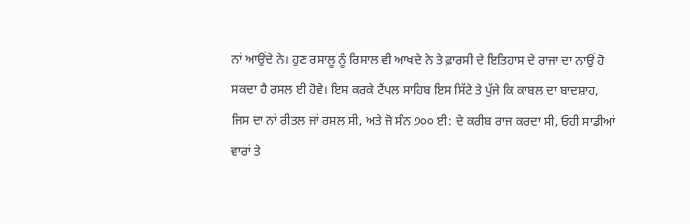ਨਾਂ ਆਉਂਦੇ ਨੇ। ਹੁਣ ਰਸਾਲੂ ਨੂੰ ਰਿਸਾਲ ਵੀ ਆਖਦੇ ਨੇ ਤੇ ਫ਼ਾਰਸੀ ਦੇ ਇਤਿਹਾਸ ਦੇ ਰਾਜਾ ਦਾ ਨਾਉਂ ਹੋ ਸਕਦਾ ਹੈ ਰਸਲ ਈ ਹੋਵੇ। ਇਸ ਕਰਕੇ ਟੈਂਪਲ ਸਾਹਿਬ ਇਸ ਸਿੱਟੇ ਤੇ ਪੁੱਜੇ ਕਿ ਕਾਬਲ ਦਾ ਬਾਦਸ਼ਾਹ, ਜਿਸ ਦਾ ਨਾਂ ਰੀਤਲ ਜਾਂ ਰਸਲ ਸੀ, ਅਤੇ ਜੋ ਸੰਨ ੭੦੦ ਈ: ਦੇ ਕਰੀਬ ਰਾਜ ਕਰਦਾ ਸੀ, ਓਹੀ ਸਾਡੀਆਂ ਵਾਰਾਂ ਤੇ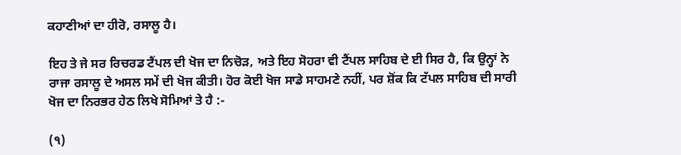ਕਹਾਣੀਆਂ ਦਾ ਹੀਰੋ, ਰਸਾਲੂ ਹੈ।

ਇਹ ਤੇ ਜੇ ਸਰ ਰਿਚਰਡ ਟੈਂਪਲ ਦੀ ਖੋਜ ਦਾ ਨਿਚੋੜ, ਅਤੇ ਇਹ ਸੋਹਰਾ ਵੀ ਟੈਂਪਲ ਸਾਹਿਬ ਦੇ ਈ ਸਿਰ ਹੈ, ਕਿ ਉਨ੍ਹਾਂ ਨੇ ਰਾਜਾ ਰਸਾਲੂ ਦੇ ਅਸਲ ਸਮੇਂ ਦੀ ਖੋਜ ਕੀਤੀ। ਹੋਰ ਕੋਈ ਖੋਜ ਸਾਡੇ ਸਾਹਮਣੇ ਨਹੀਂ, ਪਰ ਸ਼ੋਂਕ ਕਿ ਟੱਪਲ ਸਾਹਿਬ ਦੀ ਸਾਰੀ ਖੋਜ ਦਾ ਨਿਰਭਰ ਹੇਠ ਲਿਖੇ ਸੋਮਿਆਂ ਤੇ ਹੈ :-

(੧)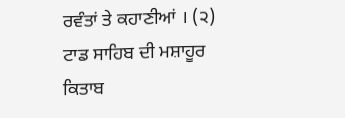ਰਵੰਤਾਂ ਤੇ ਕਹਾਣੀਆਂ । (੨) ਟਾਡ ਸਾਹਿਬ ਦੀ ਮਸ਼ਾਹੂਰ ਕਿਤਾਬ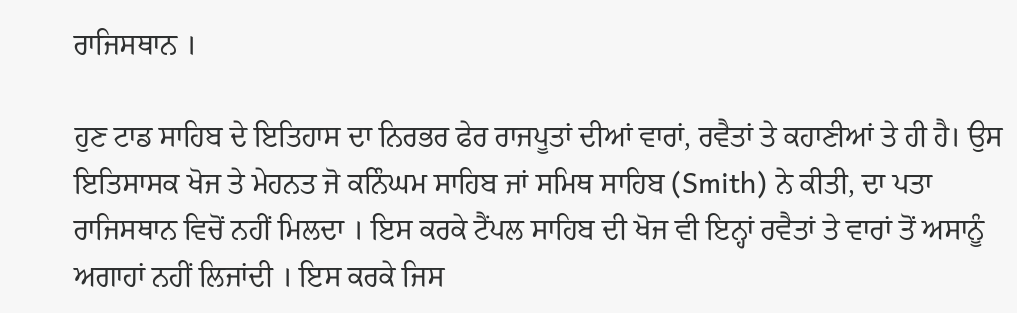ਰਾਜਿਸਥਾਨ ।

ਹੁਣ ਟਾਡ ਸਾਹਿਬ ਦੇ ਇਤਿਹਾਸ ਦਾ ਨਿਰਭਰ ਫੇਰ ਰਾਜਪੂਤਾਂ ਦੀਆਂ ਵਾਰਾਂ, ਰਵੈਤਾਂ ਤੇ ਕਹਾਣੀਆਂ ਤੇ ਹੀ ਹੈ। ਉਸ ਇਤਿਸਾਸਕ ਖੋਜ ਤੇ ਮੇਹਨਤ ਜੋ ਕਨਿੰਘਮ ਸਾਹਿਬ ਜਾਂ ਸਮਿਥ ਸਾਹਿਬ (Smith) ਨੇ ਕੀਤੀ, ਦਾ ਪਤਾ ਰਾਜਿਸਥਾਨ ਵਿਚੋਂ ਨਹੀਂ ਮਿਲਦਾ । ਇਸ ਕਰਕੇ ਟੈਂਪਲ ਸਾਹਿਬ ਦੀ ਖੋਜ ਵੀ ਇਨ੍ਹਾਂ ਰਵੈਤਾਂ ਤੇ ਵਾਰਾਂ ਤੋਂ ਅਸਾਨੂੰ ਅਗਾਹਾਂ ਨਹੀਂ ਲਿਜਾਂਦੀ । ਇਸ ਕਰਕੇ ਜਿਸ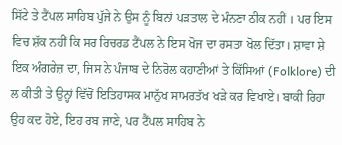ਸਿੱਟੇ ਤੇ ਟੈਂਪਲ ਸਾਹਿਬ ਪੁੱਜੇ ਨੇ ਉਸ ਨੂੰ ਬਿਨਾਂ ਪੜਤਾਲ ਦੇ ਮੰਨਣਾ ਠੀਕ ਨਹੀਂ । ਪਰ ਇਸ ਵਿਚ ਸ਼ੱਕ ਨਹੀਂ ਕਿ ਸਰ ਰਿਚਰਡ ਟੈਂਪਲ ਨੇ ਇਸ ਖੋਜ ਦਾ ਰਸਤਾ ਖੋਲ ਦਿੱਤਾ। ਸ਼ਾਵਾ ਸ਼ੇ ਇਕ ਅੰਗਰੇਜ਼ ਦਾ, ਜਿਸ ਨੇ ਪੰਜਾਬ ਦੇ ਨਿਰੋਲ ਕਹਾਣੀਆਂ ਤੇ ਕਿੱਸਿਆਂ (Folklore) ਦੀ ਲ ਕੀਤੀ ਤੇ ਉਨ੍ਹਾਂ ਵਿੱਚੋਂ ਇਤਿਹਾਸਕ ਮਾਨੁੱਖ ਸਾਮਰਤੱਖ ਖੜੇ ਕਰ ਵਿਖਾਏ। ਬਾਕੀ ਰਿਹਾ ਉਹ ਕਦ ਹੋਏ, ਇਹ ਰਬ ਜਾਣੇ, ਪਰ ਟੈਂਪਲ ਸਾਹਿਬ ਨੇ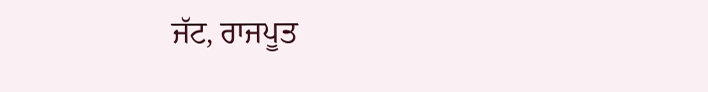ਜੱਟ, ਰਾਜਪੂਤ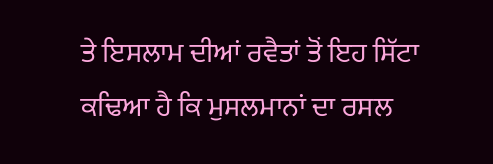ਤੇ ਇਸਲਾਮ ਦੀਆਂ ਰਵੈਤਾਂ ਤੋਂ ਇਹ ਸਿੱਟਾ ਕਢਿਆ ਹੈ ਕਿ ਮੁਸਲਮਾਨਾਂ ਦਾ ਰਸਲ